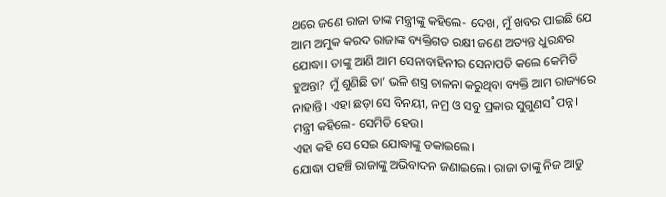ଥରେ ଜଣେ ରାଜା ତାଙ୍କ ମନ୍ତ୍ରୀଙ୍କୁ କହିଲେ- ଦେଖ, ମୁଁ ଖବର ପାଇଛି ଯେ ଆମ ଅମୁକ କରଦ ରାଜାଙ୍କ ବ୍ୟକ୍ତିଗତ ରକ୍ଷୀ ଜଣେ ଅତ୍ୟନ୍ତ ଧୁରନ୍ଧର ଯୋଦ୍ଧା। ତାଙ୍କୁ ଆଣି ଆମ ସେନାବାହିନୀର ସେନାପତି କଲେ କେମିତି ହୁଅନ୍ତା? ମୁଁ ଶୁଣିଛି ତା’ ଭଳି ଶସ୍ତ୍ର ଚାଳନା କରୁଥିବା ବ୍ୟକ୍ତି ଆମ ରାଜ୍ୟରେ ନାହାନ୍ତି। ଏହା ଛଡ଼ା ସେ ବିନୟୀ, ନମ୍ର ଓ ସବୁ ପ୍ରକାର ସୁଗୁଣସ˚ପନ୍ନ।
ମନ୍ତ୍ରୀ କହିଲେ- ସେମିତି ହେଉ।
ଏହା କହି ସେ ସେଇ ଯୋଦ୍ଧାଙ୍କୁ ଡକାଇଲେ।
ଯୋଦ୍ଧା ପହଞ୍ଚି ରାଜାଙ୍କୁ ଅଭିବାଦନ ଜଣାଇଲେ। ରାଜା ତାଙ୍କୁ ନିଜ ଆଡୁ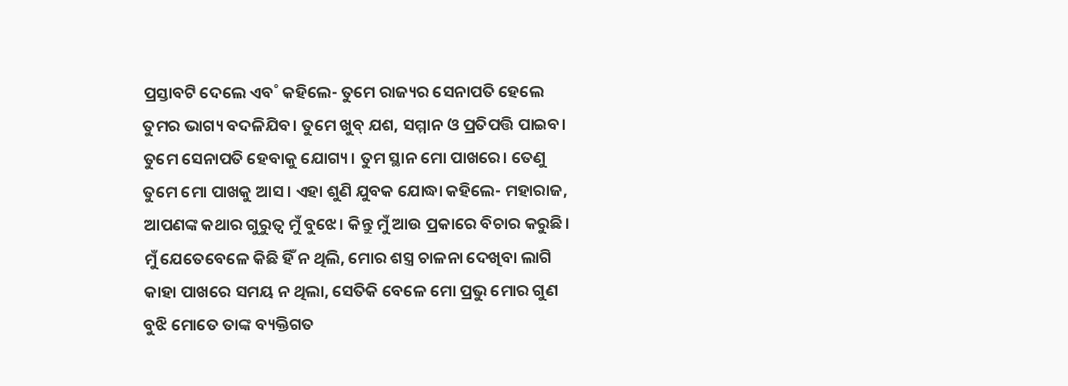ପ୍ରସ୍ତାବଟି ଦେଲେ ଏବ˚ କହିଲେ- ତୁମେ ରାଜ୍ୟର ସେନାପତି ହେଲେ ତୁମର ଭାଗ୍ୟ ବଦଳିଯିବ। ତୁମେ ଖୁବ୍ ଯଶ, ସମ୍ମାନ ଓ ପ୍ରତିପତ୍ତି ପାଇବ। ତୁମେ ସେନାପତି ହେବାକୁ ଯୋଗ୍ୟ। ତୁମ ସ୍ଥାନ ମୋ ପାଖରେ। ତେଣୁ ତୁମେ ମୋ ପାଖକୁ ଆସ। ଏହା ଶୁଣି ଯୁବକ ଯୋଦ୍ଧା କହିଲେ- ମହାରାଜ, ଆପଣଙ୍କ କଥାର ଗୁରୁତ୍ବ ମୁଁ ବୁଝେ। କିନ୍ତୁ ମୁଁ ଆଉ ପ୍ରକାରେ ବିଚାର କରୁଛି। ମୁଁ ଯେତେବେଳେ କିଛି ହିଁ ନ ଥିଲି, ମୋର ଶସ୍ତ୍ର ଚାଳନା ଦେଖିବା ଲାଗି କାହା ପାଖରେ ସମୟ ନ ଥିଲା, ସେତିକି ବେଳେ ମୋ ପ୍ରଭୁ ମୋର ଗୁଣ ବୁଝି ମୋତେ ତାଙ୍କ ବ୍ୟକ୍ତିଗତ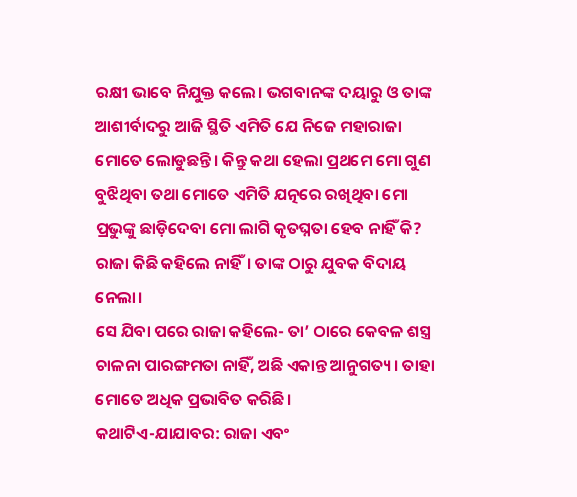ରକ୍ଷୀ ଭାବେ ନିଯୁକ୍ତ କଲେ। ଭଗବାନଙ୍କ ଦୟାରୁ ଓ ତାଙ୍କ ଆଶୀର୍ବାଦରୁ ଆଜି ସ୍ଥିତି ଏମିତି ଯେ ନିଜେ ମହାରାଜା ମୋତେ ଲୋଡୁଛନ୍ତି। କିନ୍ତୁ କଥା ହେଲା ପ୍ରଥମେ ମୋ ଗୁଣ ବୁଝିଥିବା ତଥା ମୋତେ ଏମିତି ଯତ୍ନରେ ରଖିଥିବା ମୋ ପ୍ରଭୁଙ୍କୁ ଛାଡ଼ିଦେବା ମୋ ଲାଗି କୃତଘ୍ନତା ହେବ ନାହିଁ କି?
ରାଜା କିଛି କହିଲେ ନାହିଁ। ତାଙ୍କ ଠାରୁ ଯୁବକ ବିଦାୟ ନେଲା।
ସେ ଯିବା ପରେ ରାଜା କହିଲେ- ତା’ ଠାରେ କେବଳ ଶସ୍ତ୍ର ଚାଳନା ପାରଙ୍ଗମତା ନାହିଁ, ଅଛି ଏକାନ୍ତ ଆନୁଗତ୍ୟ। ତାହା ମୋତେ ଅଧିକ ପ୍ରଭାବିତ କରିଛି।
କଥାଟିଏ-ଯାଯାବର: ରାଜା ଏବଂ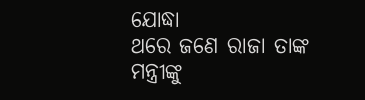ଯୋଦ୍ଧା
ଥରେ ଜଣେ ରାଜା ତାଙ୍କ ମନ୍ତ୍ରୀଙ୍କୁ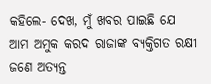କହିଲେ- ଦେଖ, ମୁଁ ଖବର ପାଇଛି ଯେ ଆମ ଅମୁକ କରଦ ରାଜାଙ୍କ ବ୍ୟକ୍ତିଗତ ରକ୍ଷୀ ଜଣେ ଅତ୍ୟନ୍ତ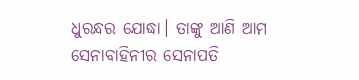ଧୁରନ୍ଧର ଯୋଦ୍ଧା। ତାଙ୍କୁ ଆଣି ଆମ ସେନାବାହିନୀର ସେନାପତି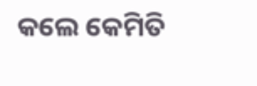କଲେ କେମିତି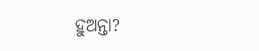ହୁଅନ୍ତା?